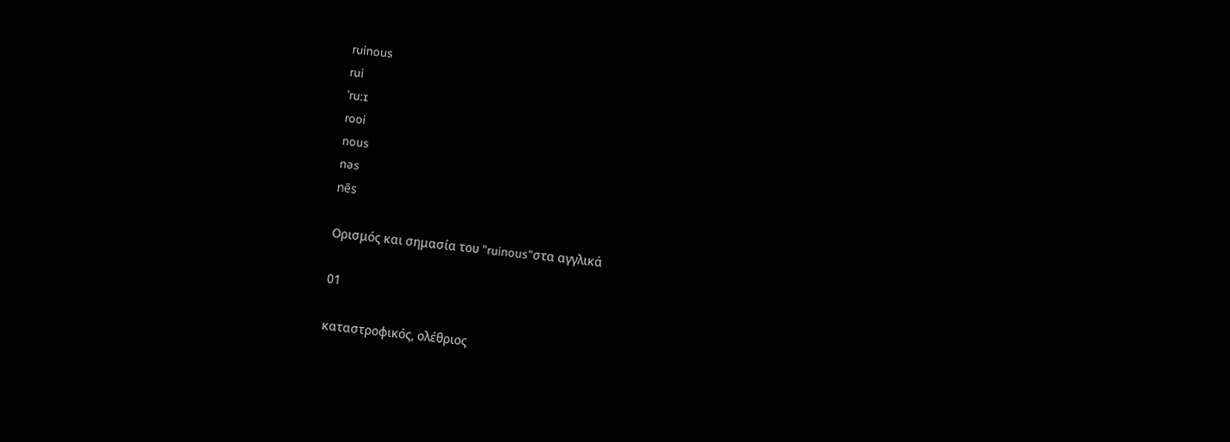ruinous
rui
ˈru:ɪ
rooi
nous
nəs
nēs

Ορισμός και σημασία του "ruinous"στα αγγλικά

01

καταστροφικός, ολέθριος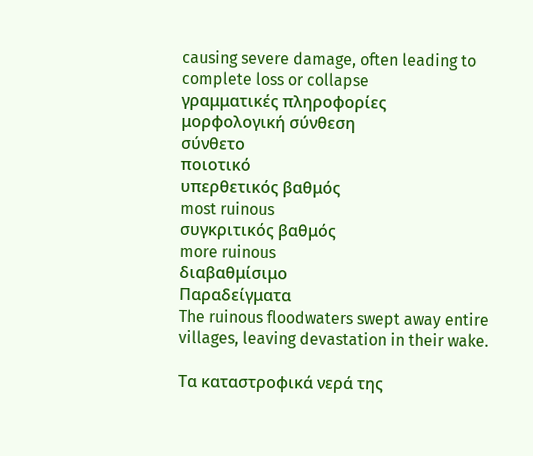causing severe damage, often leading to complete loss or collapse
γραμματικές πληροφορίες
μορφολογική σύνθεση
σύνθετο
ποιοτικό
υπερθετικός βαθμός
most ruinous
συγκριτικός βαθμός
more ruinous
διαβαθμίσιμο
Παραδείγματα
The ruinous floodwaters swept away entire villages, leaving devastation in their wake.

Τα καταστροφικά νερά της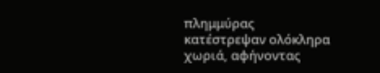πλημμύρας κατέστρεψαν ολόκληρα χωριά, αφήνοντας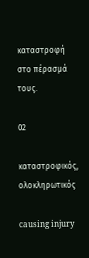καταστροφή στο πέρασμά τους.

02

καταστροφικός, ολοκληρωτικός

causing injury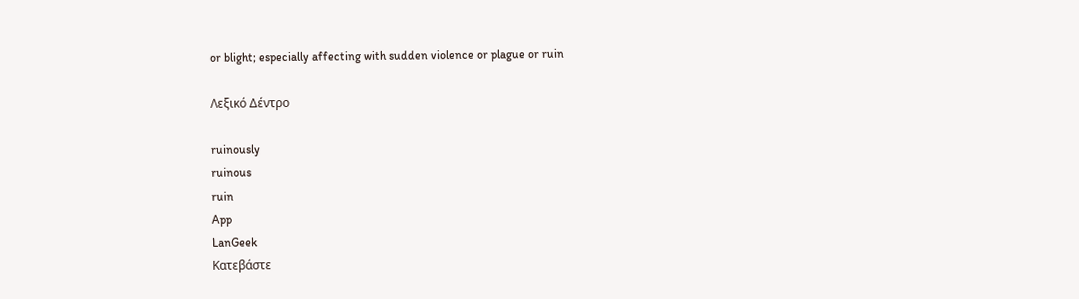or blight; especially affecting with sudden violence or plague or ruin

Λεξικό Δέντρο

ruinously
ruinous
ruin
App
LanGeek
Κατεβάστε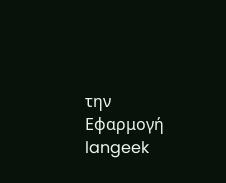την Εφαρμογή
langeek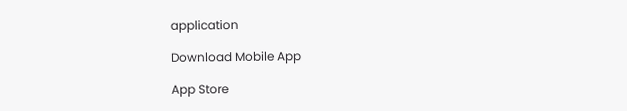application

Download Mobile App

App Store